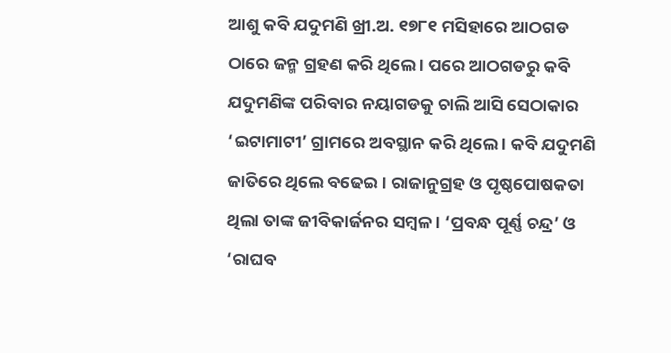ଆଶୁ କବି ଯଦୁମଣି ଖ୍ରୀ.ଅ. ୧୭୮୧ ମସିହାରେ ଆଠଗଡ ଠାରେ ଜନ୍ମ ଗ୍ରହଣ କରି ଥିଲେ । ପରେ ଆଠଗଡରୁ କବି ଯଦୁମଣିଙ୍କ ପରିବାର ନୟାଗଡକୁ ଚାଲି ଆସି ସେଠାକାର ‘ଇଟାମାଟୀ’ ଗ୍ରାମରେ ଅବସ୍ଥାନ କରି ଥିଲେ । କବି ଯଦୁମଣି ଜାତିରେ ଥିଲେ ବଢେଇ । ରାଜାନୁଗ୍ରହ ଓ ପୃଷ୍ଠପୋଷକତା ଥିଲା ତାଙ୍କ ଜୀବିକାର୍ଜନର ସମ୍ବଳ । ‘ପ୍ରବନ୍ଧ ପୂର୍ଣ୍ଣ ଚନ୍ଦ୍ର’ ଓ ‘ରାଘବ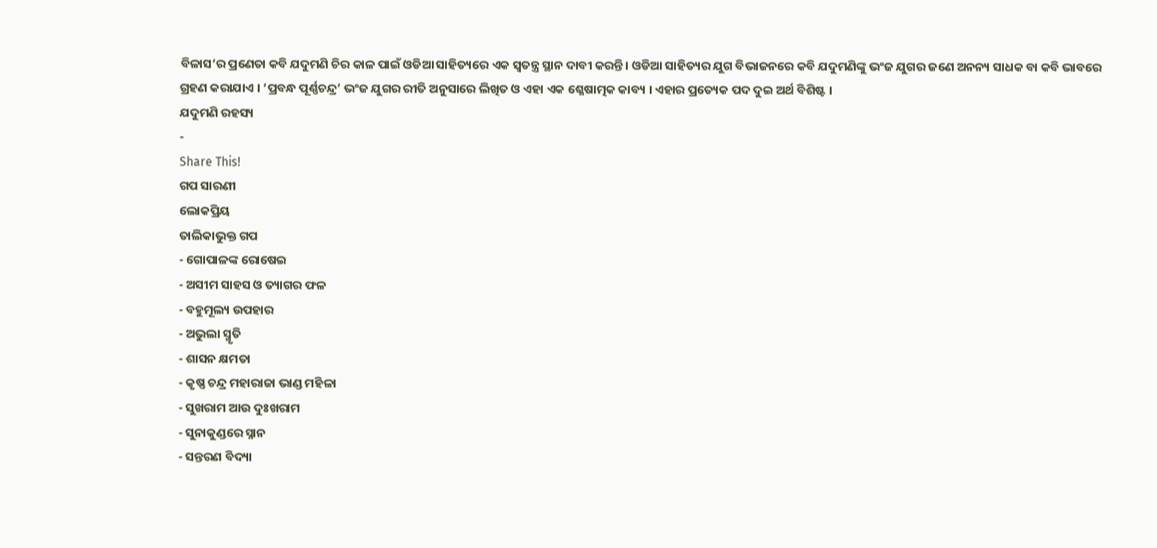ବିଳାସ’ର ପ୍ରଣେତା କବି ଯଦୁମଣି ଚିର କାଳ ପାଇଁ ଓଡିଆ ସାହିତ୍ୟରେ ଏକ ସ୍ୱତନ୍ତ୍ର ସ୍ଥାନ ଦାବୀ କରନ୍ତି । ଓଡିଆ ସାହିତ୍ୟର ଯୁଗ ବିଭାଜନରେ କବି ଯଦୁମଣିଙ୍କୁ ଭଂଜ ଯୁଗର ଜଣେ ଅନନ୍ୟ ସାଧକ ବା କବି ଭାବରେ ଗ୍ରହଣ କରାଯାଏ । ‘ପ୍ରବନ୍ଧ ପୂର୍ଣ୍ଣଚନ୍ଦ୍ର’ ଭଂଜ ଯୁଗର ରୀତି ଅନୁସାରେ ଲିଖିତ ଓ ଏହା ଏକ ଶ୍ଳେଷାତ୍ମକ କାବ୍ୟ । ଏହାର ପ୍ରତ୍ୟେକ ପଦ ଦୁଇ ଅର୍ଥ ବିଶିଷ୍ଟ ।
ଯଦୁମଣି ରହସ୍ୟ
-
Share This!
ଗପ ସାରଣୀ
ଲୋକପ୍ରିୟ
ତାଲିକାଭୁକ୍ତ ଗପ
- ଗୋପାଳଙ୍କ ରୋଷେଇ
- ଅସୀମ ସାହସ ଓ ତ୍ୟାଗର ଫଳ
- ବହୁମୂଲ୍ୟ ଉପହାର
- ଅଭୁଲା ସ୍ମୃତି
- ଶାସନ କ୍ଷମତା
- କୃଷ୍ଣ ଚନ୍ଦ୍ର ମହାରାଜା ଭାଣ୍ଡ ମହିଳା
- ସୁଖରାମ ଆଉ ଦୁଃଖରାମ
- ସୁନାକୁଣ୍ଡରେ ସ୍ନାନ
- ସନ୍ତରଣ ବିଦ୍ୟା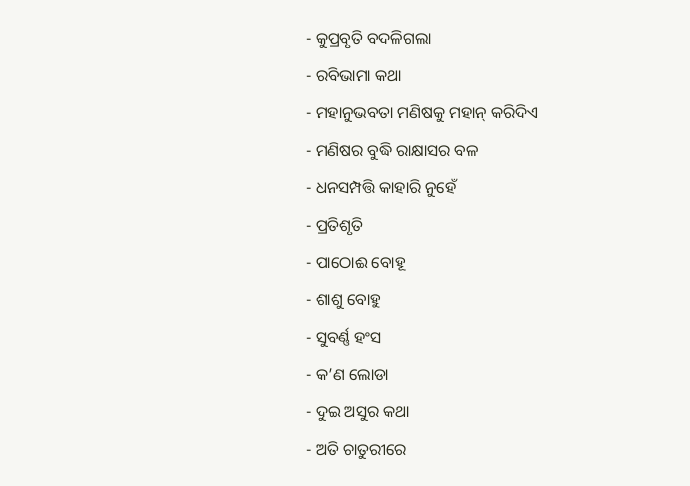- କୁପ୍ରବୃତି ବଦଳିଗଲା
- ରବିଭାମା କଥା
- ମହାନୁଭବତା ମଣିଷକୁ ମହାନ୍ କରିଦିଏ
- ମଣିଷର ବୁଦ୍ଧି ରାକ୍ଷାସର ବଳ
- ଧନସମ୍ପତ୍ତି କାହାରି ନୁହେଁ
- ପ୍ରତିଶୃତି
- ପାଠୋଈ ବୋହୂ
- ଶାଶୁ ବୋହୁ
- ସୁବର୍ଣ୍ଣ ହଂସ
- କ’ଣ ଲୋଡା
- ଦୁଇ ଅସୁର କଥା
- ଅତି ଚାତୁରୀରେ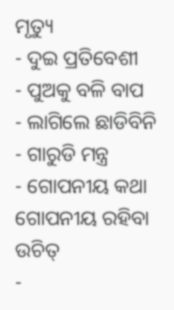ମୃତ୍ୟୁ
- ଦୁଇ ପ୍ରତିବେଶୀ
- ପୁଅକୁ ବଳି ବାପ
- ଲାଗିଲେ ଛାଡିବିନି
- ଗାରୁଡି ମନ୍ତ୍ର
- ଗୋପନୀୟ କଥା ଗୋପନୀୟ ରହିବା ଉଚିତ୍
-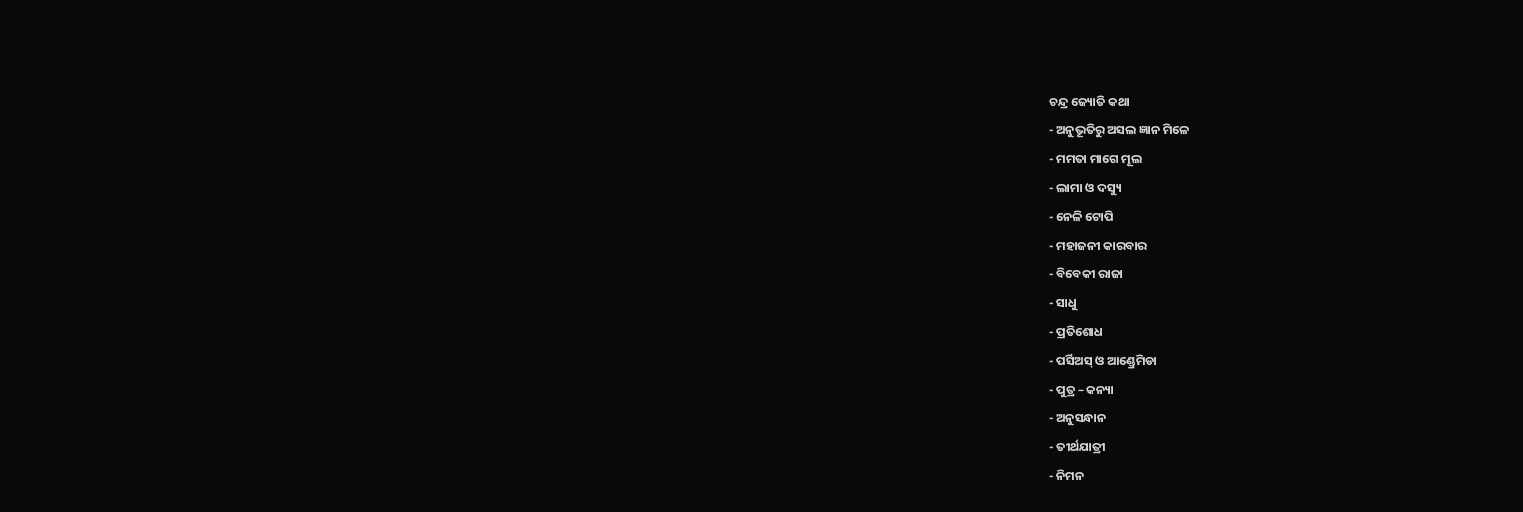ଚନ୍ଦ୍ର ଜ୍ୟୋତି କଥା
- ଅନୁଭୂତିରୁ ଅସଲ ଜ୍ଞାନ ମିଳେ
- ମମତା ମାଗେ ମୂଲ
- ଲାମା ଓ ଦସ୍ୟୁ
- ନେଳି ଟୋପି
- ମହାଜନୀ କାରବାର
- ବିବେକୀ ରାଜା
- ସାଧୁ
- ପ୍ରତିଶୋଧ
- ପର୍ସିଅସ୍ ଓ ଆଣ୍ଡ୍ରେମିଡା
- ପୁତ୍ର – କନ୍ୟା
- ଅନୁସନ୍ଧାନ
- ତୀର୍ଥଯାତ୍ରୀ
- ନିମନ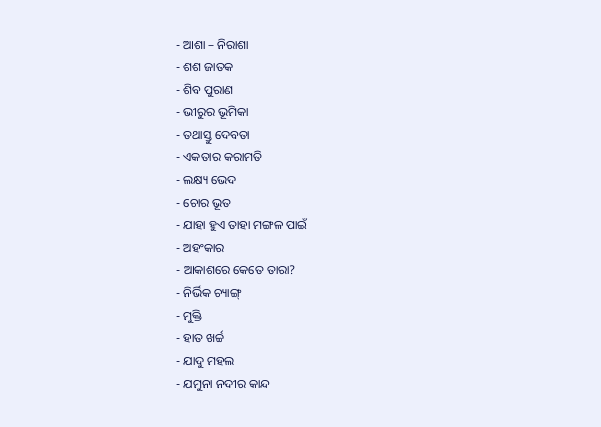- ଆଶା – ନିରାଶା
- ଶଶ ଜାତକ
- ଶିବ ପୁରାଣ
- ଭୀରୁର ଭୂମିକା
- ତଥାସ୍ତୁ ଦେବତା
- ଏକତାର କରାମତି
- ଲକ୍ଷ୍ୟ ଭେଦ
- ଚୋର ଭୂତ
- ଯାହା ହୁଏ ତାହା ମଙ୍ଗଳ ପାଇଁ
- ଅହଂକାର
- ଆକାଶରେ କେତେ ତାରା?
- ନିର୍ଭିକ ଚ୍ୟାଙ୍ଗ୍
- ମୁକ୍ତି
- ହାତ ଖର୍ଚ୍ଚ
- ଯାଦୁ ମହଲ
- ଯମୁନା ନଦୀର କାନ୍ଦ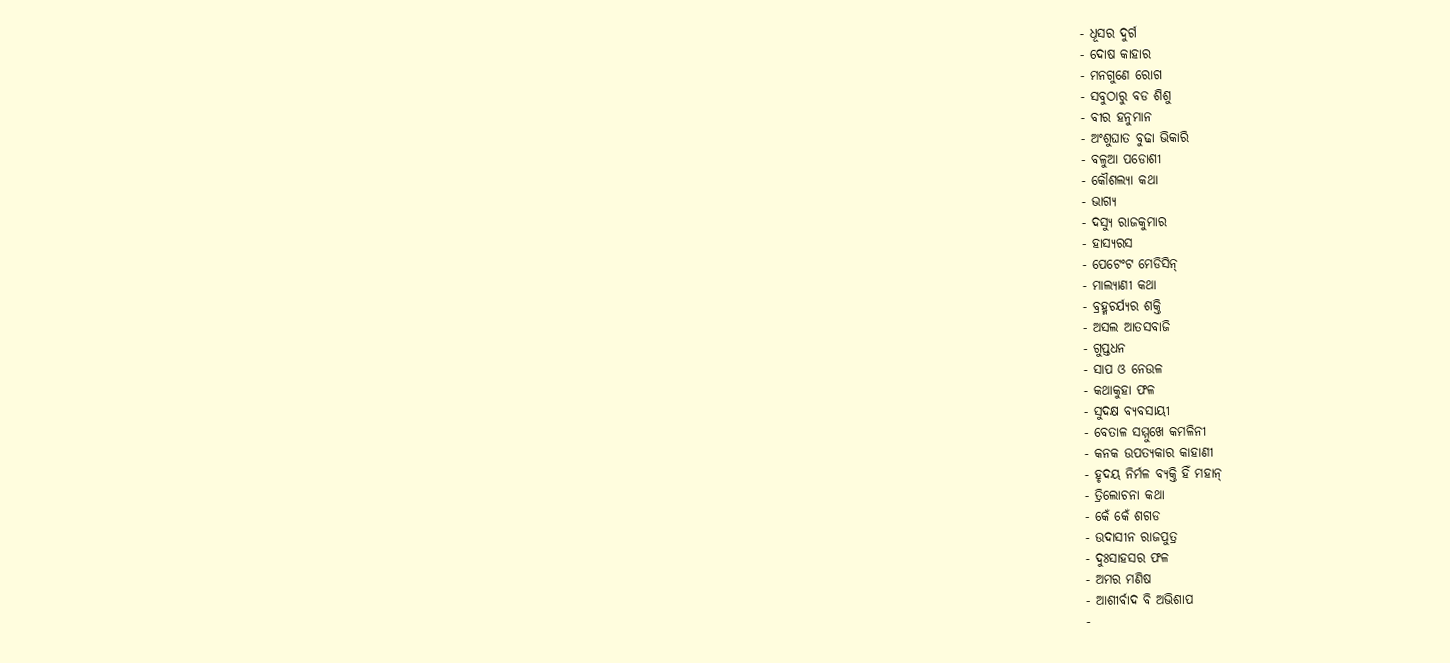- ଧୂସର ଦୁର୍ଗ
- ଦୋଷ କାହାର
- ମନଗୁଣେ ରୋଗ
- ସବୁଠାରୁ ବଡ ଶିଶୁ
- ବୀର ହନୁମାନ
- ଅଂଶୁଘାତ ବୁଢା ଭିକାରି
- ବଳୁଆ ପଡୋଶୀ
- କୌଶଲ୍ୟା କଥା
- ଭାଗ୍ୟ
- ଦସ୍ୟୁ ରାଜକୁମାର
- ହାସ୍ୟରସ
- ପେଟେଂଟ ମେଡିସିନ୍
- ମାଲ୍ୟାଣୀ କଥା
- ବ୍ରହ୍ମଚର୍ଯ୍ୟର ଶକ୍ତି
- ଅସଲ ଆତସବାଜି
- ଗୁପ୍ତଧନ
- ସାପ ଓ ନେଉଳ
- କଥାକୁହା ଫଳ
- ସୁଦକ୍ଷ ବ୍ୟବସାୟୀ
- ବେତାଳ ସମ୍ମୁଖେ କମଳିନୀ
- କନକ ଉପତ୍ୟକାର କାହାଣୀ
- ହୃଦୟ ନିର୍ମଳ ବ୍ୟକ୍ତି ହିଁ ମହାନ୍
- ତ୍ରିଲୋଚନା କଥା
- କେଁ କେଁ ଶଗଡ
- ଉଦାସୀନ ରାଜପୁତ୍ର
- ଦୁଃସାହସର ଫଳ
- ଅମର ମଣିଷ
- ଆଶୀର୍ବାଦ ବି ଅଭିଶାପ
-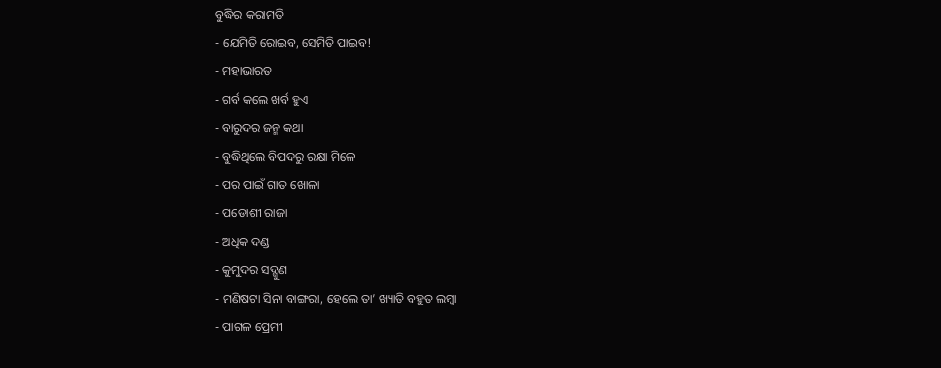ବୁଦ୍ଧିର କରାମତି
- ଯେମିତି ରୋଇବ, ସେମିତି ପାଇବ!
- ମହାଭାରତ
- ଗର୍ବ କଲେ ଖର୍ବ ହୁଏ
- ବାରୁଦର ଜନ୍ମ କଥା
- ବୁଦ୍ଧିଥିଲେ ବିପଦରୁ ରକ୍ଷା ମିଳେ
- ପର ପାଇଁ ଗାତ ଖୋଳା
- ପଡୋଶୀ ରାଜା
- ଅଧିକ ଦଣ୍ଡ
- କୁମୁଦର ସଦ୍ଗୁଣ
- ମଣିଷଟା ସିନା ବାଙ୍ଗରା, ହେଲେ ତା’ ଖ୍ୟାତି ବହୁତ ଲମ୍ବା
- ପାଗଳ ପ୍ରେମୀ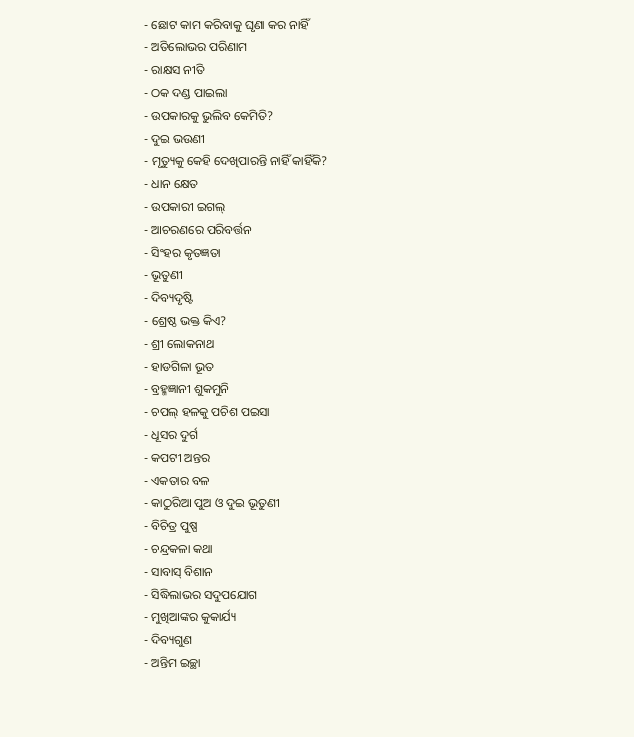- ଛୋଟ କାମ କରିବାକୁ ଘୃଣା କର ନାହିଁ
- ଅତିଲୋଭର ପରିଣାମ
- ରାକ୍ଷସ ନୀତି
- ଠକ ଦଣ୍ଡ ପାଇଲା
- ଉପକାରକୁ ଭୁଲିବ କେମିତି?
- ଦୁଇ ଭଉଣୀ
- ମୃତ୍ୟୁକୁ କେହି ଦେଖିପାରନ୍ତି ନାହିଁ କାହିଁକି?
- ଧାନ କ୍ଷେତ
- ଉପକାରୀ ଇଗଲ୍
- ଆଚରଣରେ ପରିବର୍ତ୍ତନ
- ସିଂହର କୃତଜ୍ଞତା
- ଭୂତୁଣୀ
- ଦିବ୍ୟଦୃଷ୍ଟି
- ଶ୍ରେଷ୍ଠ ଭକ୍ତ କିଏ?
- ଶ୍ରୀ ଲୋକନାଥ
- ହାଡଗିଳା ଭୂତ
- ବ୍ରହ୍ମଜ୍ଞାନୀ ଶୁକମୁନି
- ଚପଲ୍ ହଳକୁ ପଚିଶ ପଇସା
- ଧୂସର ଦୁର୍ଗ
- କପଟୀ ଅନ୍ତର
- ଏକତାର ବଳ
- କାଠୁରିଆ ପୁଅ ଓ ଦୁଇ ଭୂତୁଣୀ
- ବିଚିତ୍ର ପୁଷ୍ପ
- ଚନ୍ଦ୍ରକଳା କଥା
- ସାବାସ୍ ବିଶାନ
- ସିଦ୍ଧିଲାଭର ସଦୁପଯୋଗ
- ମୁଖିଆଙ୍କର କୁକାର୍ଯ୍ୟ
- ଦିବ୍ୟଗୁଣ
- ଅନ୍ତିମ ଇଚ୍ଛା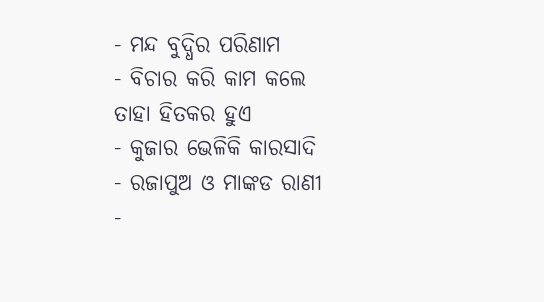- ମନ୍ଦ ବୁଦ୍ଧିର ପରିଣାମ
- ବିଚାର କରି କାମ କଲେ ତାହା ହିତକର ହୁଏ
- କୁଜାର ଭେଳିକି କାରସାଦି
- ରଜାପୁଅ ଓ ମାଙ୍କଡ ରାଣୀ
-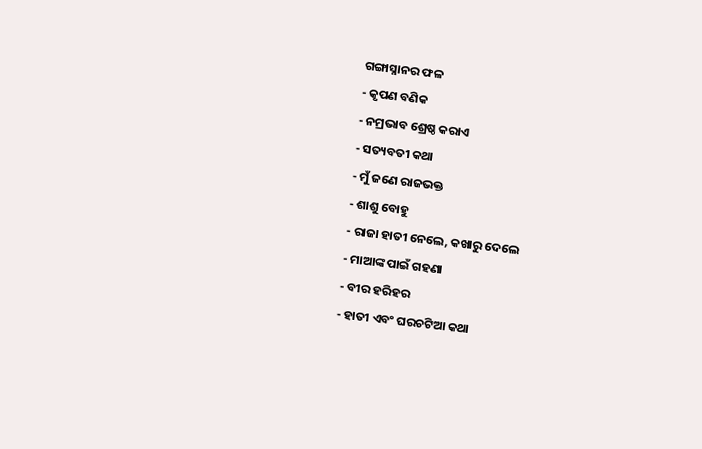ଗଙ୍ଗାସ୍ନାନର ଫଳ
- କୃପଣ ବଣିକ
- ନମ୍ରଭାବ ଶ୍ରେଷ୍ଠ କରାଏ
- ସତ୍ୟବତୀ କଥା
- ମୁଁ ଜଣେ ରାଜଭକ୍ତ
- ଶାଶୁ ବୋହୁ
- ରାଜା ହାତୀ ନେଲେ, କଖାରୁ ଦେଲେ
- ମାଆଙ୍କ ପାଇଁ ଗହଣା
- ବୀର ହରିହର
- ହାତୀ ଏବଂ ଘରଚଟିଆ କଥା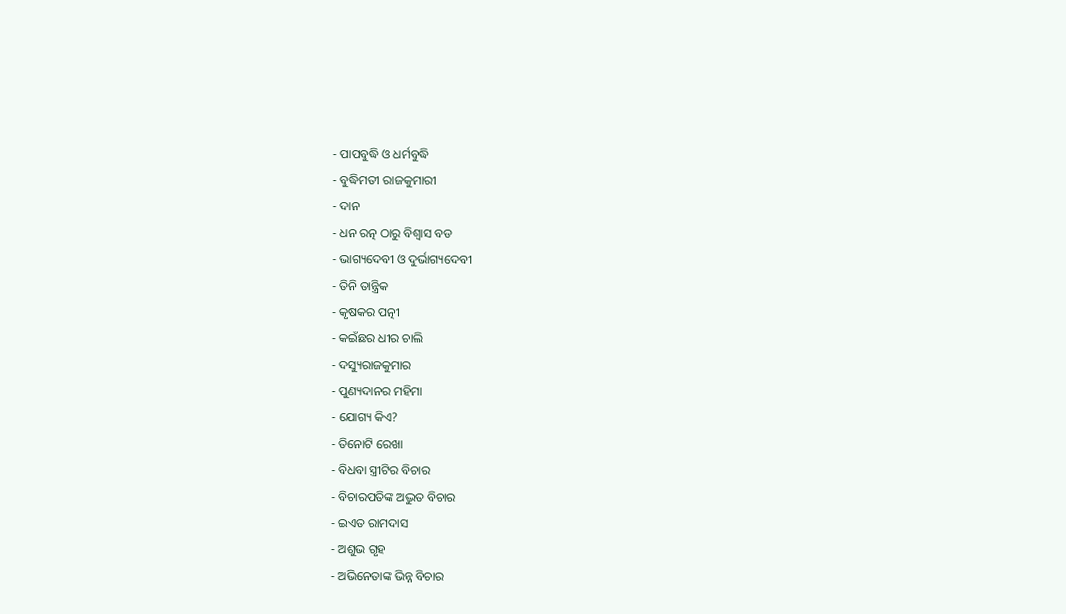- ପାପବୁଦ୍ଧି ଓ ଧର୍ମବୁଦ୍ଧି
- ବୁଦ୍ଧିମତୀ ରାଜକୁମାରୀ
- ଦାନ
- ଧନ ରତ୍ନ ଠାରୁ ବିଶ୍ୱାସ ବଡ
- ଭାଗ୍ୟଦେବୀ ଓ ଦୁର୍ଭାଗ୍ୟଦେବୀ
- ତିନି ତାନ୍ତ୍ରିକ
- କୃଷକର ପତ୍ନୀ
- କଇଁଛର ଧୀର ଚାଲି
- ଦସ୍ୟୁରାଜକୁମାର
- ପୁଣ୍ୟଦାନର ମହିମା
- ଯୋଗ୍ୟ କିଏ?
- ତିନୋଟି ରେଖା
- ବିଧବା ସ୍ତ୍ରୀଟିର ବିଚାର
- ବିଚାରପତିଙ୍କ ଅଦ୍ଭୁତ ବିଚାର
- ଇଏତ ରାମଦାସ
- ଅଶୁଭ ଗୃହ
- ଅଭିନେତାଙ୍କ ଭିନ୍ନ ବିଚାର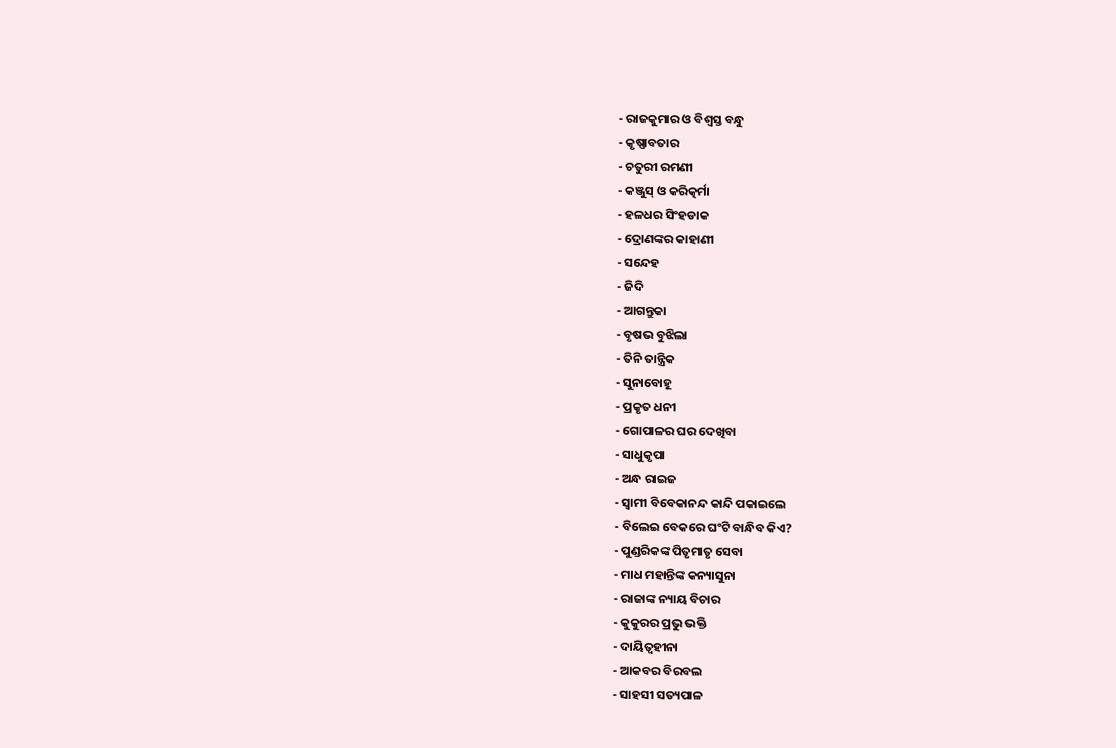- ରାଜକୁମାର ଓ ବିଶ୍ବସ୍ତ ବନ୍ଧୁ
- କୃଷ୍ଣାବତାର
- ଚତୁରୀ ରମଣୀ
- କଞ୍ଜୁସ୍ ଓ କରିତ୍କର୍ମା
- ହଳଧର ସିଂହଡାକ
- ଦ୍ରୋଣଙ୍କର କାହାଣୀ
- ସନ୍ଦେହ
- ଜିଦି
- ଆଗନ୍ତୁକା
- ବୃଷଭ ବୁଝିଲା
- ତିନି ତାନ୍ତ୍ରିକ
- ସୁନାବୋହୂ
- ପ୍ରକୃତ ଧନୀ
- ଗୋପାଳର ଘର ଦେଖିବା
- ସାଧୁକୃପା
- ଅନ୍ଧ ରାଇଜ
- ସ୍ୱାମୀ ବିବେକାନନ୍ଦ କାନ୍ଦି ପକାଇଲେ
- ବିଲେଇ ବେକରେ ଘଂଟି ବାନ୍ଧିବ କିଏ?
- ପୁଣ୍ଡରିକଙ୍କ ପିତୃମାତୃ ସେବା
- ମାଧ ମହାନ୍ତିଙ୍କ କନ୍ୟାସୁନା
- ରାଜାଙ୍କ ନ୍ୟାୟ ବିଚାର
- କୁକୁରର ପ୍ରଭୁ ଭକ୍ତି
- ଦାୟିତ୍ୱହୀନା
- ଆକବର ବିରବଲ
- ସାହସୀ ସତ୍ୟପାଳ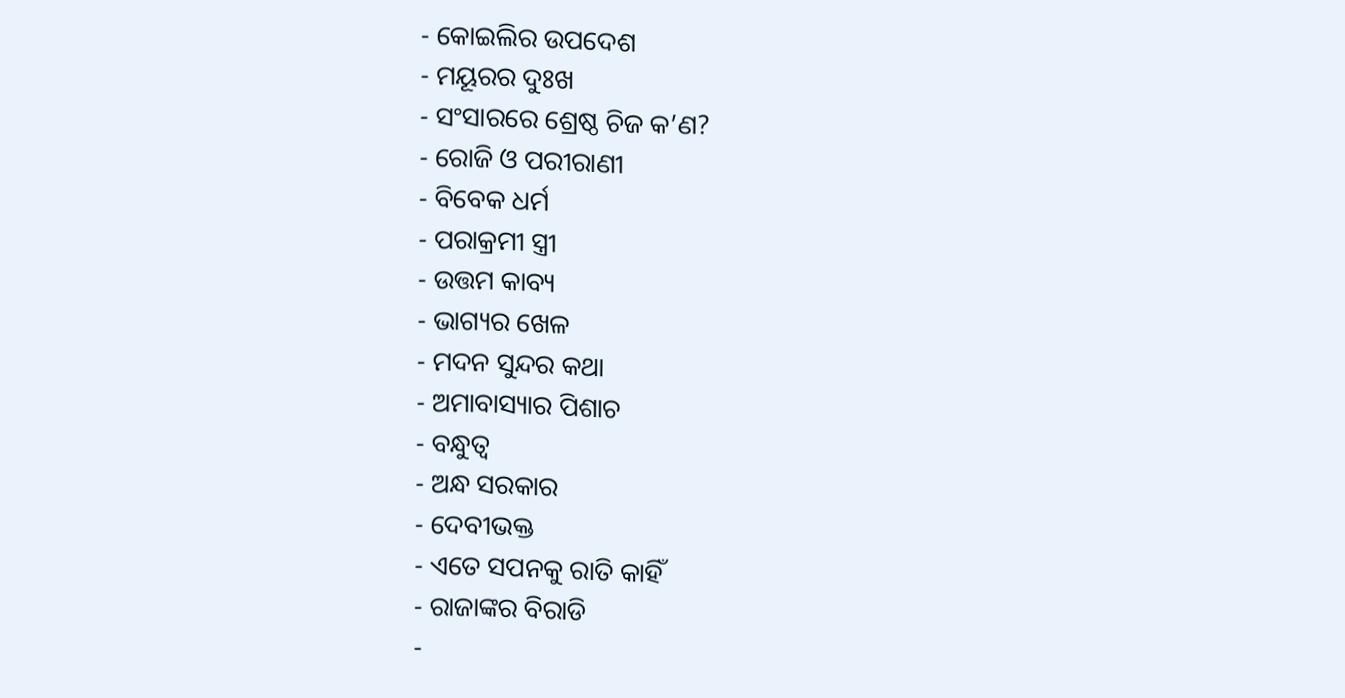- କୋଇଲିର ଉପଦେଶ
- ମୟୂରର ଦୁଃଖ
- ସଂସାରରେ ଶ୍ରେଷ୍ଠ ଚିଜ କ’ଣ?
- ରୋଜି ଓ ପରୀରାଣୀ
- ବିବେକ ଧର୍ମ
- ପରାକ୍ରମୀ ସ୍ତ୍ରୀ
- ଉତ୍ତମ କାବ୍ୟ
- ଭାଗ୍ୟର ଖେଳ
- ମଦନ ସୁନ୍ଦର କଥା
- ଅମାବାସ୍ୟାର ପିଶାଚ
- ବନ୍ଧୁତ୍ୱ
- ଅନ୍ଧ ସରକାର
- ଦେବୀଭକ୍ତ
- ଏତେ ସପନକୁ ରାତି କାହିଁ
- ରାଜାଙ୍କର ବିରାଡି
-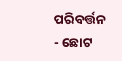ପରିବର୍ତ୍ତନ
- ଛୋଟ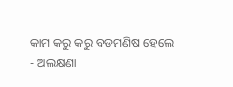କାମ କରୁ କରୁ ବଡମଣିଷ ହେଲେ
- ଅଲକ୍ଷଣା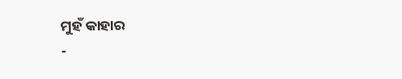ମୁହଁ କାହାର
-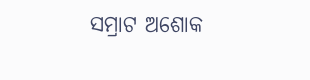ସମ୍ରାଟ ଅଶୋକ